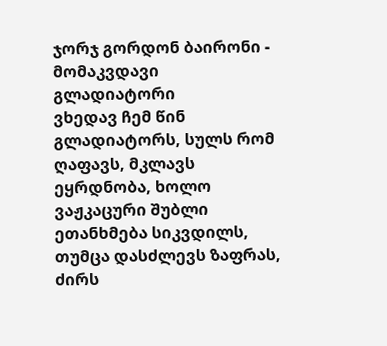ჯორჯ გორდონ ბაირონი - მომაკვდავი გლადიატორი
ვხედავ ჩემ წინ გლადიატორს, სულს რომ ღაფავს, მკლავს ეყრდნობა, ხოლო ვაჟკაცური შუბლი ეთანხმება სიკვდილს, თუმცა დასძლევს ზაფრას, ძირს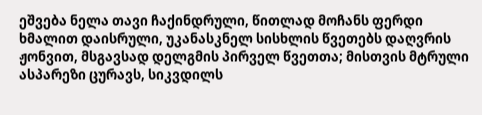ეშვება ნელა თავი ჩაქინდრული, წითლად მოჩანს ფერდი ხმალით დაისრული, უკანასკნელ სისხლის წვეთებს დაღვრის ჟონვით, მსგავსად დელგმის პირველ წვეთთა; მისთვის მტრული ასპარეზი ცურავს, სიკვდილს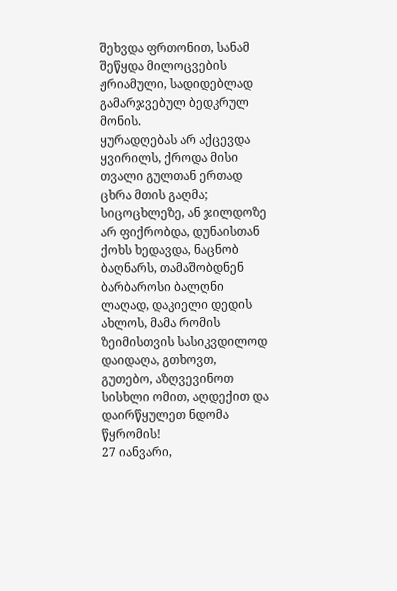შეხვდა ფრთონით, სანამ შეწყდა მილოცვების ჟრიამული, სადიდებლად გამარჯვებულ ბედკრულ მონის.
ყურადღებას არ აქცევდა ყვირილს, ქროდა მისი თვალი გულთან ერთად ცხრა მთის გაღმა; სიცოცხლეზე, ან ჯილდოზე არ ფიქრობდა, დუნაისთან ქოხს ხედავდა, ნაცნობ ბაღნარს, თამაშობდნენ ბარბაროსი ბალღნი ლაღად, დაკიელი დედის ახლოს, მამა რომის ზეიმისთვის სასიკვდილოდ დაიდაღა, გთხოვთ, გუთებო, აზღვევინოთ სისხლი ომით, აღდექით და დაირწყულეთ ნდომა წყრომის!
27 იანვარი,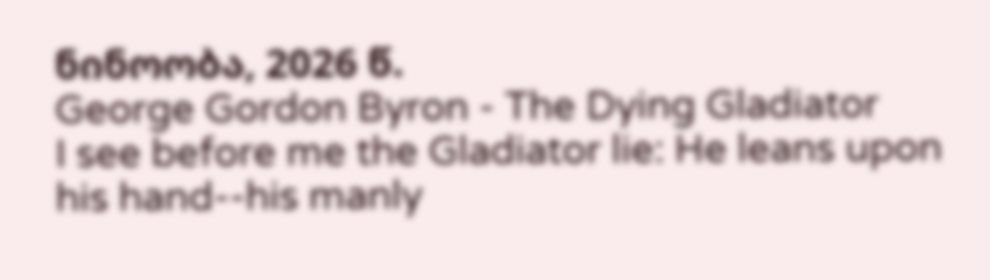ნინოობა, 2026 წ.
George Gordon Byron - The Dying Gladiator
I see before me the Gladiator lie: He leans upon his hand--his manly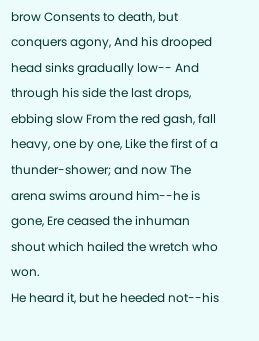brow Consents to death, but conquers agony, And his drooped head sinks gradually low-- And through his side the last drops, ebbing slow From the red gash, fall heavy, one by one, Like the first of a thunder-shower; and now The arena swims around him--he is gone, Ere ceased the inhuman shout which hailed the wretch who won.
He heard it, but he heeded not--his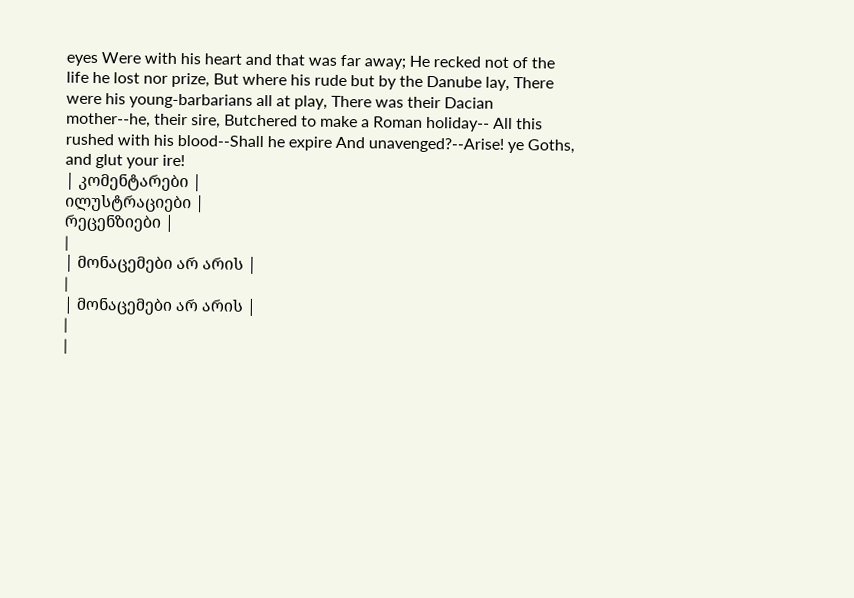eyes Were with his heart and that was far away; He recked not of the life he lost nor prize, But where his rude but by the Danube lay, There were his young-barbarians all at play, There was their Dacian mother--he, their sire, Butchered to make a Roman holiday-- All this rushed with his blood--Shall he expire And unavenged?--Arise! ye Goths, and glut your ire!
| კომენტარები |
ილუსტრაციები |
რეცენზიები |
|
| მონაცემები არ არის |
|
| მონაცემები არ არის |
|
|